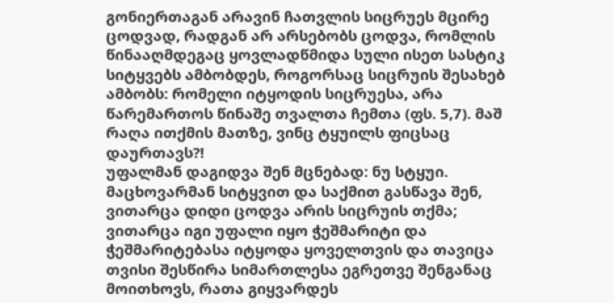გონიერთაგან არავინ ჩათვლის სიცრუეს მცირე ცოდვად, რადგან არ არსებობს ცოდვა, რომლის წინააღმდეგაც ყოვლადწმიდა სული ისეთ სასტიკ სიტყვებს ამბობდეს, როგორსაც სიცრუის შესახებ ამბობს: რომელი იტყოდის სიცრუესა, არა წარემართოს წინაშე თვალთა ჩემთა (ფს. 5,7). მაშ რაღა ითქმის მათზე, ვინც ტყუილს ფიცსაც დაურთავს?!
უფალმან დაგიდვა შენ მცნებად: ნუ სტყუი. მაცხოვარმან სიტყვით და საქმით გასწავა შენ, ვითარცა დიდი ცოდვა არის სიცრუის თქმა; ვითარცა იგი უფალი იყო ჭეშმარიტი და ჭეშმარიტებასა იტყოდა ყოველთვის და თავიცა თვისი შესწირა სიმართლესა ეგრეთვე შენგანაც მოითხოვს, რათა გიყვარდეს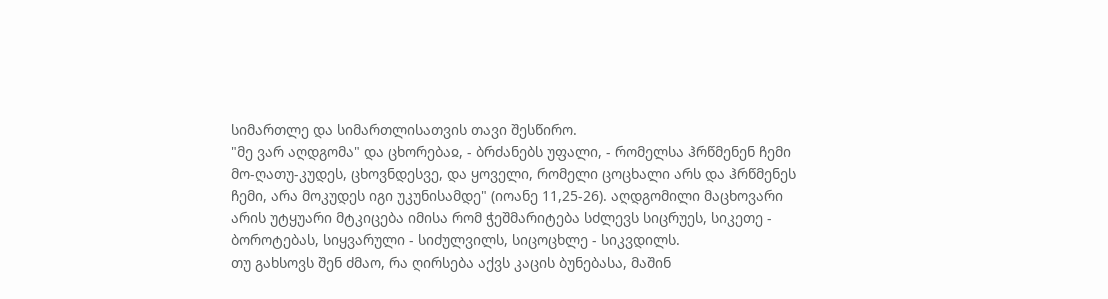სიმართლე და სიმართლისათვის თავი შესწირო.
"მე ვარ აღდგომა" და ცხორებაჲ, - ბრძანებს უფალი, - რომელსა ჰრწმენენ ჩემი მო-ღათუ-კუდეს, ცხოვნდესვე, და ყოველი, რომელი ცოცხალი არს და ჰრწმენეს ჩემი, არა მოკუდეს იგი უკუნისამდე" (იოანე 11,25-26). აღდგომილი მაცხოვარი არის უტყუარი მტკიცება იმისა რომ ჭეშმარიტება სძლევს სიცრუეს, სიკეთე - ბოროტებას, სიყვარული - სიძულვილს, სიცოცხლე - სიკვდილს.
თუ გახსოვს შენ ძმაო, რა ღირსება აქვს კაცის ბუნებასა, მაშინ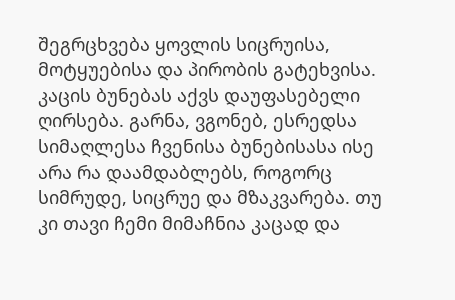შეგრცხვება ყოვლის სიცრუისა, მოტყუებისა და პირობის გატეხვისა. კაცის ბუნებას აქვს დაუფასებელი ღირსება. გარნა, ვგონებ, ესრედსა სიმაღლესა ჩვენისა ბუნებისასა ისე არა რა დაამდაბლებს, როგორც სიმრუდე, სიცრუე და მზაკვარება. თუ კი თავი ჩემი მიმაჩნია კაცად და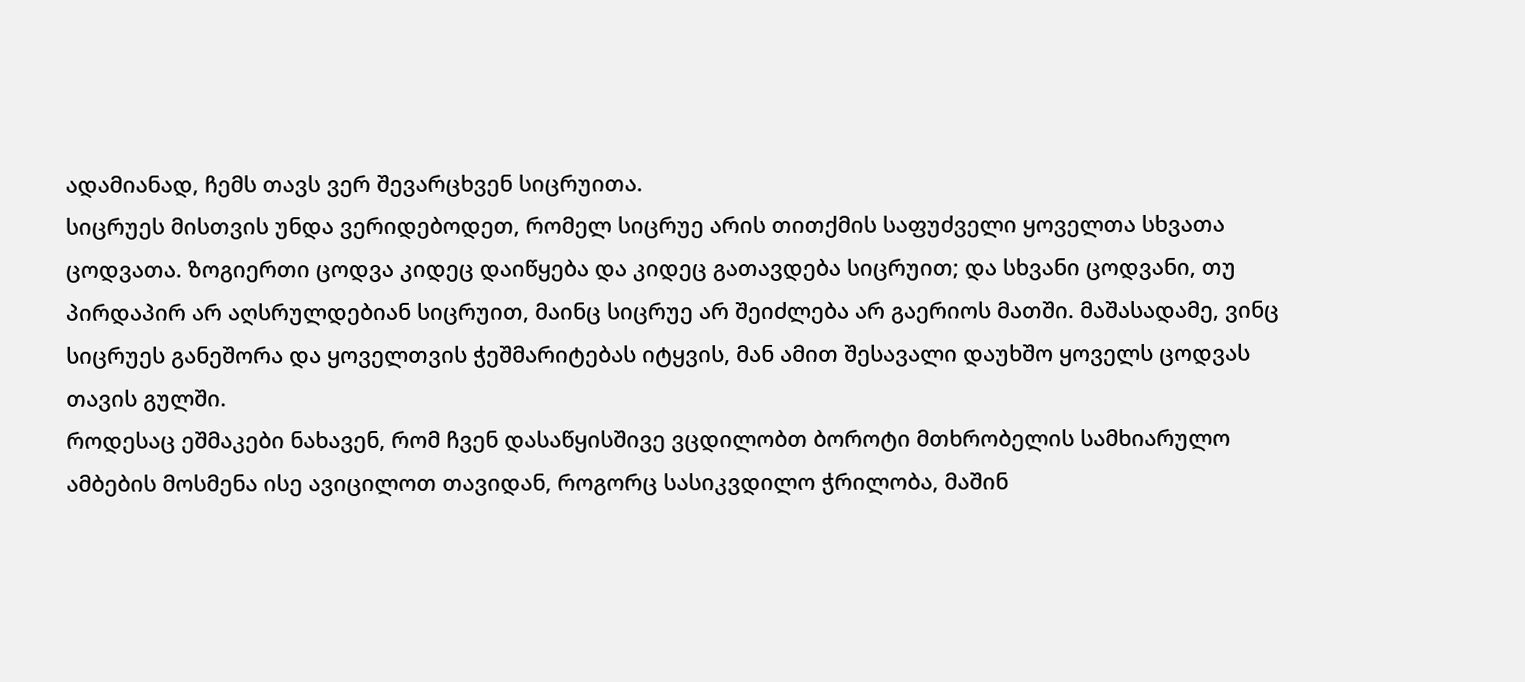ადამიანად, ჩემს თავს ვერ შევარცხვენ სიცრუითა.
სიცრუეს მისთვის უნდა ვერიდებოდეთ, რომელ სიცრუე არის თითქმის საფუძველი ყოველთა სხვათა ცოდვათა. ზოგიერთი ცოდვა კიდეც დაიწყება და კიდეც გათავდება სიცრუით; და სხვანი ცოდვანი, თუ პირდაპირ არ აღსრულდებიან სიცრუით, მაინც სიცრუე არ შეიძლება არ გაერიოს მათში. მაშასადამე, ვინც სიცრუეს განეშორა და ყოველთვის ჭეშმარიტებას იტყვის, მან ამით შესავალი დაუხშო ყოველს ცოდვას თავის გულში.
როდესაც ეშმაკები ნახავენ, რომ ჩვენ დასაწყისშივე ვცდილობთ ბოროტი მთხრობელის სამხიარულო ამბების მოსმენა ისე ავიცილოთ თავიდან, როგორც სასიკვდილო ჭრილობა, მაშინ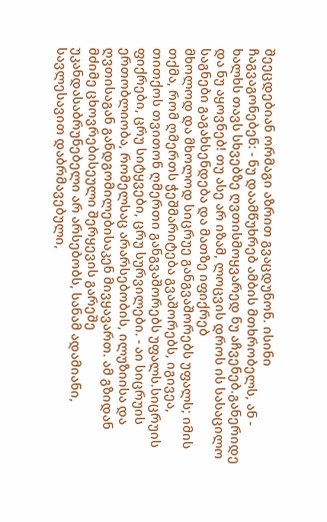შეეცდებიან ორმაგი აზრით გვაცდუნონ. ისინი ჩაგვაგონებენ: - ნუ დაამწუხრებ ამბის მთხრობელს, ან - ხალხს თავს სხვებზე ღვთისმოყვარედ ნუ აჩვენებ.განერიდე და ნუ აყოვნებ! თუ ასე არ იზამ, ლოცვის დროს ის სასაცილო საგნები გაგახსენდება და მათზე იფიქრებ
მხოლოდ და მხოლოდ სიცრუე განგვაშორებს უფალს; იმის თქმა, რომ ღმერთს ჭეშმარიტება გვაშორებს, იგივეა, თითქოს თვითონ ღმერთი განგვაშორებს უფალს.სიცრუის ფიქრები, ცრუ სიტყვები, ცრუ სურვილები. - აი სიცრუის ერთობლიობა, რომელსაც არარსებობის, ილუზიისა და ღვთისაგან განდგომილებისაკენ მივყავართ. ამ გზიდან მძიმე ცხოვრებისეული შერყევის გარეშე უკანდასაბრუნებელი არ არსებობს, სანამ ადამიანი, სავლესავით დაბრმავებული,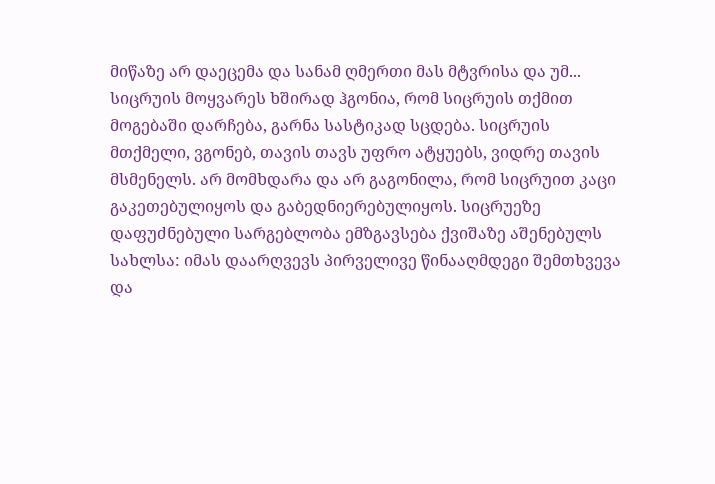მიწაზე არ დაეცემა და სანამ ღმერთი მას მტვრისა და უმ...
სიცრუის მოყვარეს ხშირად ჰგონია, რომ სიცრუის თქმით მოგებაში დარჩება, გარნა სასტიკად სცდება. სიცრუის მთქმელი, ვგონებ, თავის თავს უფრო ატყუებს, ვიდრე თავის მსმენელს. არ მომხდარა და არ გაგონილა, რომ სიცრუით კაცი გაკეთებულიყოს და გაბედნიერებულიყოს. სიცრუეზე დაფუძნებული სარგებლობა ემზგავსება ქვიშაზე აშენებულს სახლსა: იმას დაარღვევს პირველივე წინააღმდეგი შემთხვევა და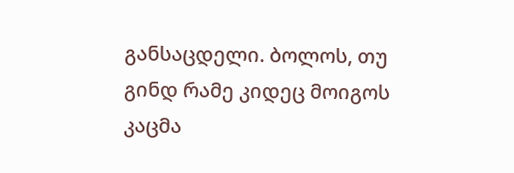განსაცდელი. ბოლოს, თუ გინდ რამე კიდეც მოიგოს კაცმა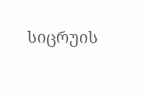სიცრუის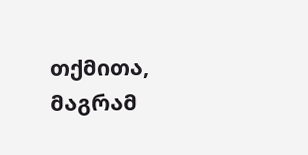თქმითა, მაგრამ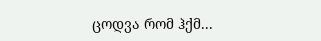ცოდვა რომ ჰქმ...